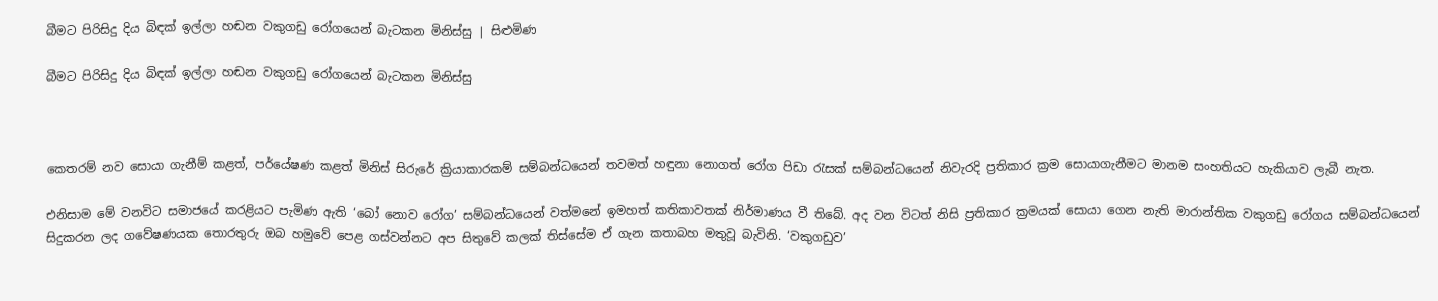බීමට පිරිසිදු දිය බිඳක් ඉල්ලා හඬන වකුගඩු රෝගයෙන් බැටකන මිනිස්සු | සිළුමිණ

බීමට පිරිසිදු දිය බිඳක් ඉල්ලා හඬන වකුගඩු රෝගයෙන් බැටකන මිනිස්සු



කෙතරම් නව සොයා ගැනීම් කළත්, පර්යේෂණ කළත් මිනිස් සිරුරේ ක්‍රියාකාරකම් සම්බන්ධයෙන් තවමත් හඳුනා නොගත් රෝග පිඩා රැසක් සම්බන්ධයෙන් නිවැරදි ප්‍රතිකාර ක්‍රම සොයාගැනීමට මානම සංහතියට හැකියාව ලැබී නැත.

එනිසාම මේ වනවිට සමාජයේ කරළියට පැමිණ ඇති ‘බෝ නොව රෝග’ සම්බන්ධයෙන් වත්මනේ ඉමහත් කතිකාවතක් නිර්මාණය වී තිබේ. අද වන විටත් නිසි ප්‍රතිකාර ක්‍රමයක් සොයා ගෙන නැති මාරාන්තික වකුගඩු රෝගය සම්බන්ධයෙන් සිදුකරන ලද ගවේෂණයක තොරතුරු ඔබ හමුවේ පෙළ ගස්වන්නට අප සිතුවේ කලක් තිස්සේම ඒ ගැන කතාබහ මතුවූ බැවිනි. ‘වකුගඩුව’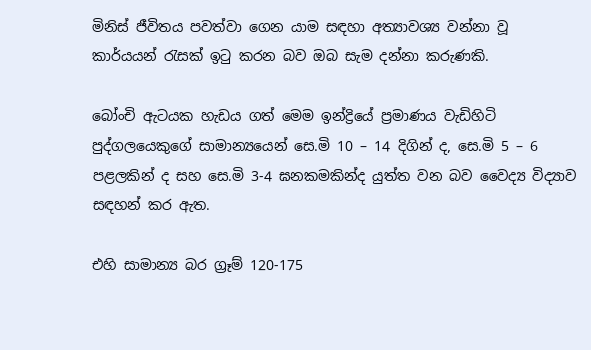මිනිස් ජීවිතය පවත්වා ගෙන යාම සඳහා අත්‍යාවශ්‍ය වන්නා වූ කාර්යයන් රැසක් ඉටු කරන බව ඔබ සැම දන්නා කරුණකි.

බෝංචි ඇටයක හැඩය ගත් මෙම ඉන්ද්‍රියේ ප්‍රමාණය වැඩිහිටි පුද්ගලයෙකුගේ සාමාන්‍යයෙන් සෙ.මි 10 – 14 දිගින් ද, සෙ.මි 5 – 6 පළලකින් ද සහ සෙ.මි 3-4 ඝනකමකින්ද යුත්ත වන බව වෛද්‍ය විද්‍යාව සඳහන් කර ඇත.

එහි සාමාන්‍ය බර ග්‍රෑම් 120-175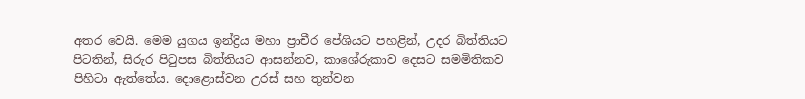අතර වෙයි. මෙම යුගය ඉන්ද්‍රිය මහා ප්‍රාචීර පේශියට පහළින්, උදර බිත්තියට පිටතින්, සිරුර පිටුපස බිත්තියට ආසන්නව, කාශේරුකාව දෙසට සමමිතිකව පිහිටා ඇත්තේය. දොළොස්වන උරස් සහ තුන්වන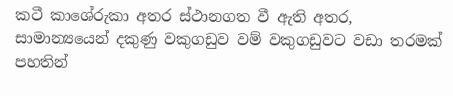කටී කාශේරුකා අතර ස්ථානගත වී ඇති අතර, සාමාන්‍යයෙන් දකුණු වකුගඩුව වම් වකුගඩුවට වඩා තරමක් පහතින්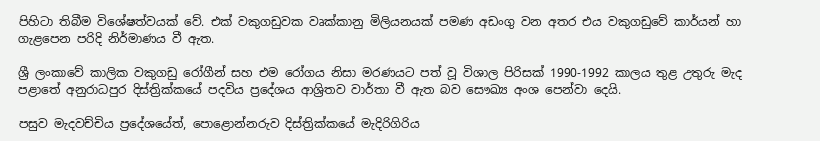පිහිටා තිබීම විශේෂත්වයක් වේ. එක් වකුගඩුවක වෘක්කානු මිලියනයක් පමණ අඩංගු වන අතර එය වකුගඩුවේ කාර්යන් හා ගැළපෙන පරිදි නිර්මාණය වී ඇත.

ශ්‍රී ලංකාවේ කාලික වකුගඩු රෝගීන් සහ එම රෝගය නිසා මරණයට පත් වූ විශාල පිරිසක් 1990-1992 කාලය තුළ උතුරු මැද පළාතේ අනුරාධපුර දිස්ත්‍රික්කයේ පදවිය ප්‍රදේශය ආශ්‍රිතව වාර්තා වී ඇත බව සෞඛ්‍ය අංශ පෙන්වා දෙයි.

පසුව මැදවච්චිය ප්‍රදේශයේත්, පොළොන්නරුව දිස්ත්‍රික්කයේ මැදිරිගිරිය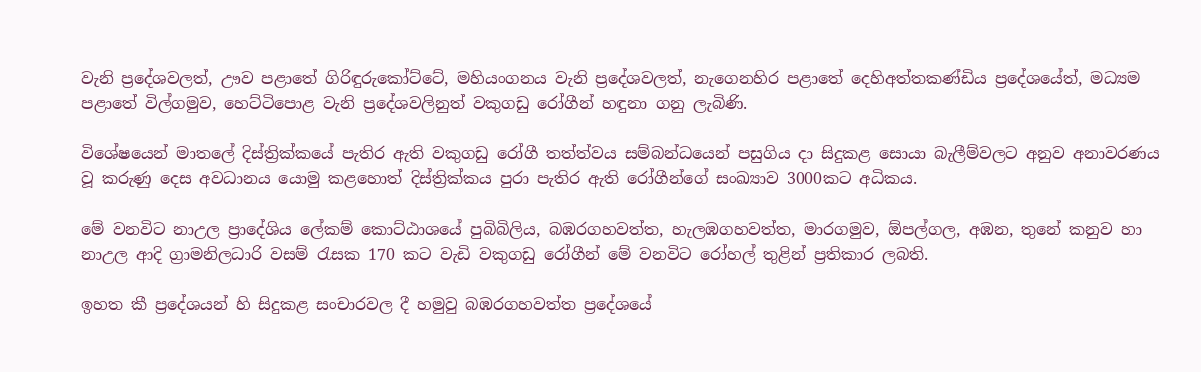වැනි ප්‍රදේශවලත්, ඌව පළාතේ ගිරිඳුරුකෝට්ටේ, මහියංගනය වැනි ප්‍රදේශවලත්, නැගෙනහිර පළාතේ දෙහිඅත්තකණ්ඩිය ප්‍රදේශයේත්, මධ්‍යම පළාතේ විල්ගමුව, හෙට්ටිපොළ වැනි ප්‍රදේශවලිනුත් වකුගඩු රෝගීන් හඳුනා ගනු ලැබිණි.

විශේෂයෙන් මාතලේ දිස්ත්‍රික්කයේ පැතිර ඇති වකුගඩු රෝගී තත්ත්වය සම්බන්ධයෙන් පසුගිය දා සිදුකළ සොයා බැලීම්වලට අනුව අනාවරණය වූ කරුණු දෙස අවධානය යොමු කළහොත් දිස්ත්‍රික්කය පුරා පැතිර ඇති රෝගීන්ගේ සංඛ්‍යාව 3000කට අධිකය.

මේ වනවිට නාඋල ප්‍රාදේශිය ලේකම් කොට්ඨාශයේ පුබිබිලිය, බඹරගහවත්ත, හැලඹගහවත්ත, මාරගමුව, ඕපල්ගල, අඹන, තුනේ කනුව හා නාඋල ආදි ග්‍රාමනිලධාරි වසම් රැසක 170 කට වැඩි වකුගඩු රෝගීන් මේ වනවිට රෝහල් තුළින් ප්‍රතිකාර ලබති.

ඉහත කී ප්‍රදේශයන් හි සිදුකළ සංචාරවල දී හමුවු බඹරගහවත්ත ප්‍රදේශයේ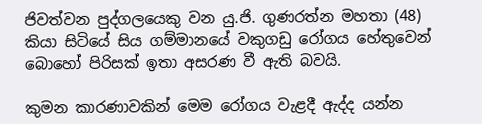ජිවත්වන පුද්ගලයෙකු වන යු.ජි. ගුණරත්න මහතා (48) කියා සිටියේ සිය ගම්මානයේ වකුගඩු රෝගය හේතුවෙන් බොහෝ පිරිසක් ඉතා අසරණ වී ඇති බවයි.

කුමන කාරණාවකින් මෙම රෝගය වැළදී ඇද්ද යන්න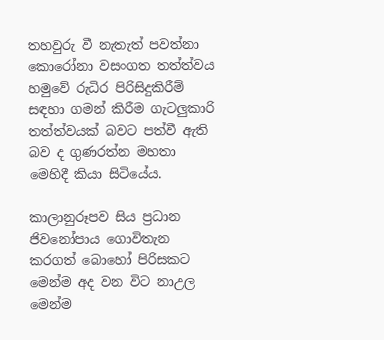තහවුරු වී නැතැත් පවත්නා කොරෝනා වසංගත තත්ත්වය හමුවේ රුධිර පිරිසිදුකිරීම් සඳහා ගමන් කිරීම ගැටලුකාරි තත්ත්වයක් බවට පත්වී ඇති බව ද ගුණරත්න මහතා මෙහිදී කියා සිටියේය.

කාලානුරූපව සිය ප්‍රධාන ජිවනෝපාය ගොවිතැන කරගත් බොහෝ පිරිසකට මෙන්ම අද වන විට නාඋල මෙන්ම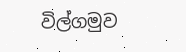විල්ගමුව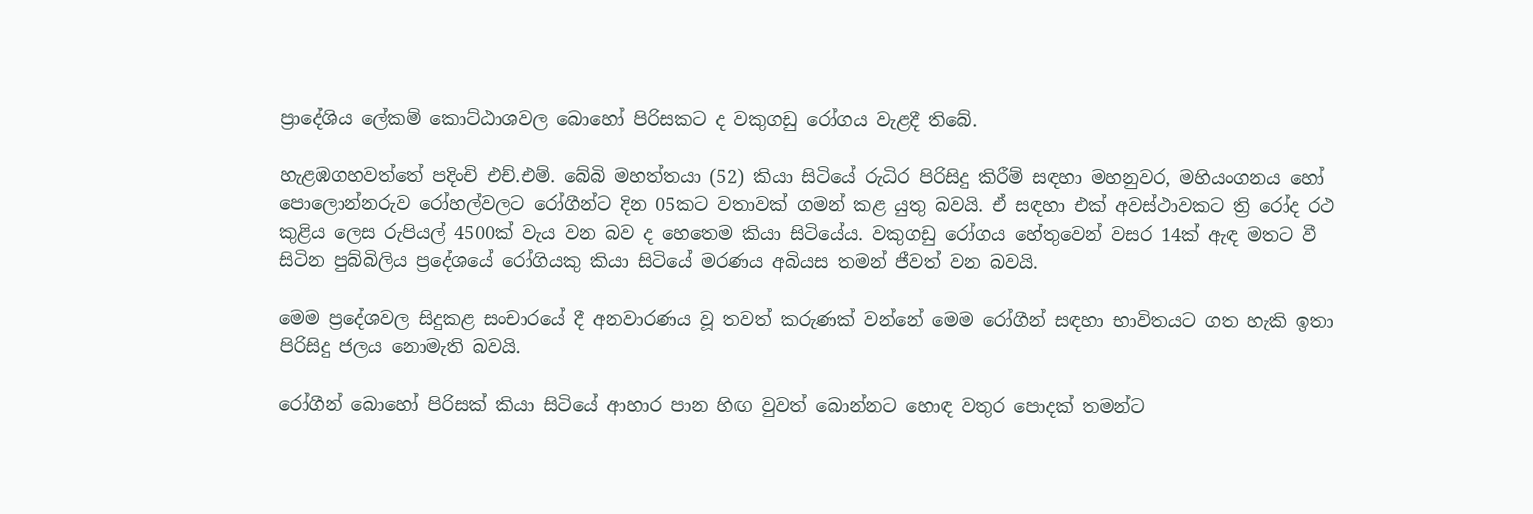ප්‍රාදේශිය ලේකම් කොට්ඨාශවල බොහෝ පිරිසකට ද වකුගඩු රෝගය වැළදී තිබේ.

හැළඹගහවත්තේ පදිංචි එච්.එම්. බේබි මහත්තයා (52) කියා සිටියේ රුධිර පිරිසිදු කිරීම් සඳහා මහනුවර, මහියංගනය හෝ පොලොන්නරුව රෝහල්වලට රෝගීන්ට දින 05කට වතාවක් ගමන් කළ යුතු බවයි. ඒ සඳහා එක් අවස්ථාවකට ත්‍රි රෝද රථ කුළිය ලෙස රුපියල් 4500ක් වැය වන බව ද හෙතෙම කියා සිටියේය. වකුගඩු රෝගය හේතුවෙන් වසර 14ක් ඇඳ මතට වී සිටින පුබ්බිලිය ප්‍රදේශයේ රෝගියකු කියා සිටියේ මරණය අබියස තමන් ජීවත් වන බවයි.

මෙම ප්‍රදේශවල සිදුකළ සංචාරයේ දී අනවාරණය වූ තවත් කරුණක් වන්නේ මෙම රෝගීන් සඳහා භාවිතයට ගත හැකි ඉතා පිරිසිදු ජලය නොමැති බවයි.

රෝගීන් බොහෝ පිරිසක් කියා සිටියේ ආහාර පාන හිඟ වුවත් බොන්නට හොඳ වතුර පොදක් තමන්ට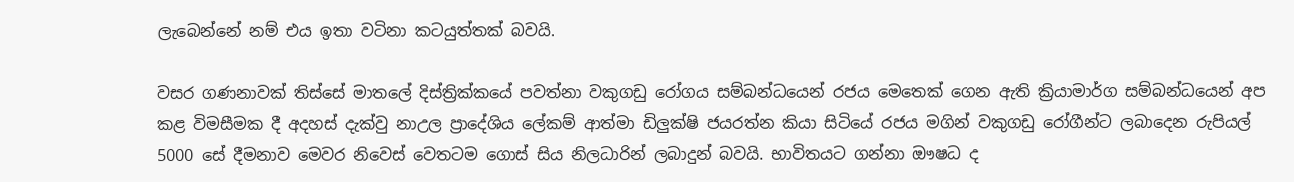ලැබෙන්නේ නම් එය ඉතා වටිනා කටයුත්තක් බවයි.

වසර ගණනාවක් තිස්සේ මාතලේ දිස්ත්‍රික්කයේ පවත්නා වකුගඩු රෝගය සම්බන්ධයෙන් රජය මෙතෙක් ගෙන ඇති ක්‍රියාමාර්ග සම්බන්ධයෙන් අප කළ විමසීමක දී අදහස් දැක්වු නාඋල ප්‍රාදේශිය ලේකම් ආත්මා ඩිලුක්ෂි ජයරත්න කියා සිටියේ රජය මගින් වකුගඩු රෝගීන්ට ලබාදෙන රුපියල් 5000 සේ දීමනාව මෙවර නිවෙස් වෙතටම ගොස් සිය නිලධාරින් ලබාදුන් බවයි. භාවිතයට ගන්නා ඖෂධ ද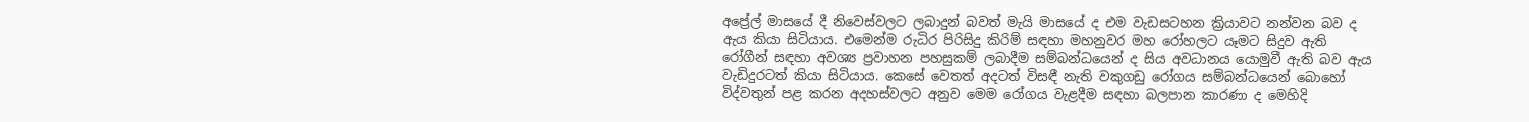අප්‍රේල් මාසයේ දී නිවෙස්වලට ලබාදුන් බවත් මැයි මාසයේ ද එම වැඩසටහන ක්‍රියාවට නන්වන බව ද ඇය කියා සිටියාය. එමෙන්ම රුධිර පිරිසිදු කිරිම් සඳහා මහනුවර මහ රෝහලට යෑමට සිදුව ඇති රෝගීන් සඳහා අවශ්‍ය ප්‍රවාහන පහසුකම් ලබාදීම සම්බන්ධයෙන් ද සිය අවධානය යොමුවී ඇති බව ඇය වැඩිදුරටත් කියා සිටියාය. කෙසේ වෙතත් අදටත් විසඳී නැති වකුගඩු රෝගය සම්බන්ධයෙන් බොහෝ විද්වතුන් පළ කරන අදහස්වලට අනුව මෙම රෝගය වැළදීම සඳහා බලපාන කාරණා ද මෙහිදි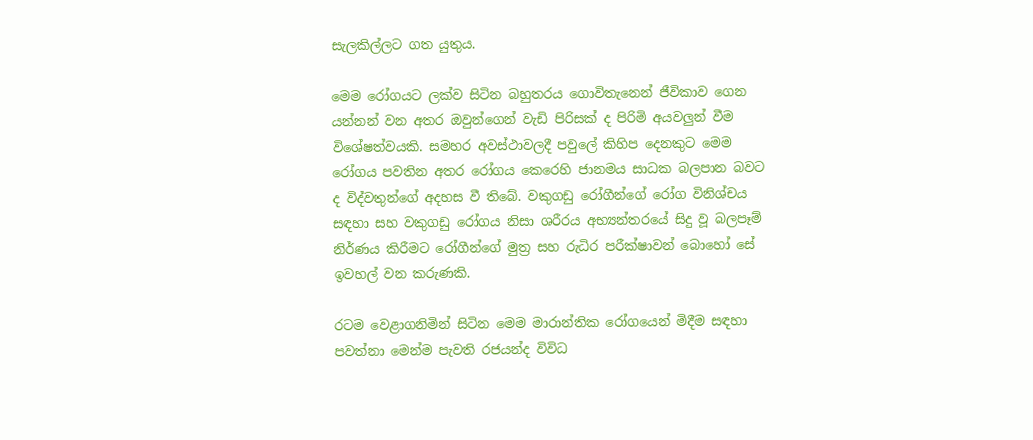සැලකිල්ලට ගත යුතුය.

මෙම රෝගයට ලක්ව සිටින බහුතරය ගොවිතැනෙන් ජීවිකාව ගෙන යන්නන් වන අතර ඔවුන්ගෙන් වැඩි පිරිසක් ද පිරිමි අයවලුන් වීම විශේෂත්වයකි. සමහර අවස්ථාවලදී පවුලේ කිහිප දෙනකුට මෙම රෝගය පවතින අතර රෝගය කෙරෙහි ජානමය සාධක බලපාන බවට ද විද්වතුන්ගේ අදහස වී තිබේ. වකුගඩු රෝගීන්ගේ රෝග විනිශ්චය සඳහා සහ වකුගඩු රෝගය නිසා ශරීරය අභ්‍යන්තරයේ සිදු වූ බලපෑම් නිර්ණය කිරීමට රෝගීන්ගේ මුත්‍ර සහ රුධිර පරීක්ෂාවන් බොහෝ සේ ඉවහල් වන කරුණකි.

රටම වෙළාගනිමින් සිටින මෙම මාරාන්තික රෝගයෙන් මිදීම සඳහා පවත්නා මෙන්ම පැවති රජයන්ද විවිධ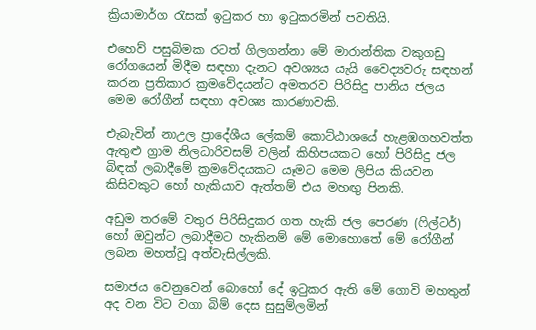ක්‍රියාමාර්ග රැසක් ඉටුකර හා ඉටුකරමින් පවතියි.

එහෙව් පසුබිමක රටත් ගිලගන්නා මේ මාරාන්තික වකුගඩු රෝගයෙන් මිදීම සඳහා දැනට අවශ්‍යය යැයි වෛද්‍යවරු සඳහන් කරන ප්‍රතිකාර ක්‍රමවේදයන්ට අමතරව පිරිසිදු පානිය ජලය මෙම රෝගීන් සඳහා අවශ්‍ය කාරණාවකි.

එැබැවින් නාඋල ප්‍රාදේශීය ලේකම් කොට්ඨාශයේ හැළඹගහවත්ත ඇතුළු ග්‍රාම නිලධාරිවසම් වලින් කිහිපයකට හෝ පිරිසිදු ජල බිඳක් ලබාදීමේ ක්‍රමවේදයකට යෑමට මෙම ලිපිය කියවන කිසිවකුට හෝ හැකියාව ඇත්තම් එය මහඟු පිනකි.

අඩුම තරමේ වතුර පිරිසිදුකර ගත හැකි ජල පෙරණ (ෆිල්ටර්) හෝ ඔවුන්ට ලබාදීමට හැකිනම් මේ මොහොතේ මේ රෝගීන් ලබන මහත්වූ අත්වැසිල්ලකි.

සමාජය වෙනුවෙන් බොහෝ දේ ඉටුකර ඇති මේ ගොවි මහතුන් අද වන විට වගා බිම් දෙස සුසුම්ලමින්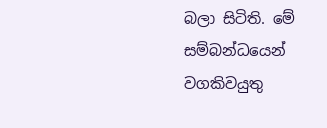බලා සිටිති. මේ සම්බන්ධයෙන් වගකිවයුතු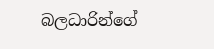බලධාරින්ගේ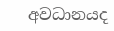අවධානයද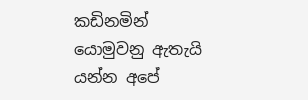කඩිනමින් යොමුවනු ඇතැයි යන්න අපේ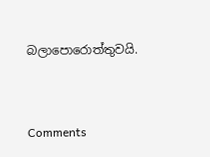බලාපොරොත්තුවයි.



Comments